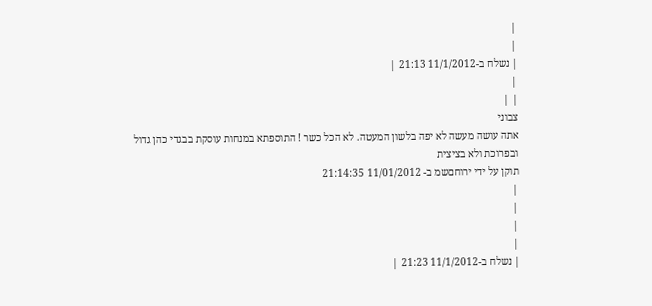|
|
| נשלח ב-11/1/2012 21:13 |
|
| |
צבוני
אתה עושה מעשה לא יפה בלשון המעטה. לא הכל כשר ! התוספתא במנחות עוסקת בבגדי כהן גדול ובפרוכת ולא בציצית
תוקן על ידי ירוחםשמ ב- 11/01/2012 21:14:35
|
|
|
|
| נשלח ב-11/1/2012 21:23 |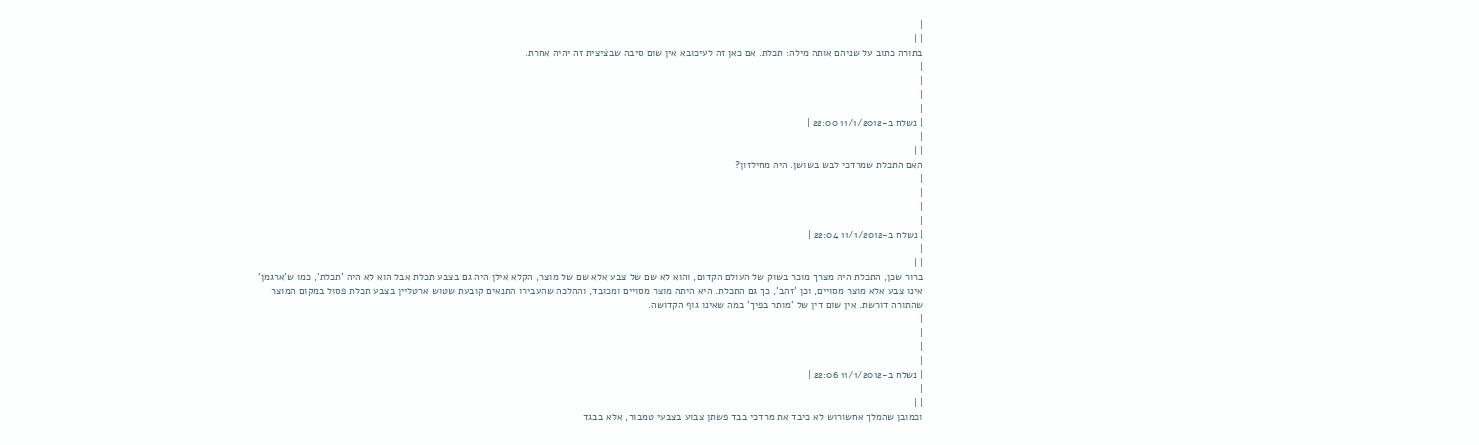|
| |
בתורה כתוב על שניהם אותה מילה: תכלת. אם כאן זה לעיכובא אין שום סיבה שבציצית זה יהיה אחרת.
|
|
|
|
| נשלח ב-11/1/2012 22:00 |
|
| |
האם התכלת שמרדכי לבש בשושן. היה מחילזון?
|
|
|
|
| נשלח ב-11/1/2012 22:04 |
|
| |
ברור שכן, התכלת היה מצרך מוכר בשוק של העולם הקדום, והוא לא שם של צבע אלא שם של מוצר, הקלא אילן היה גם בצבע תכלת אבל הוא לא היה 'תכלת', כמו ש'ארגמן' אינו צבע אלא מוצר מסויים, וכן 'זהב', כך גם התכלת. היא היתה מוצר מסויים ומכובד, וההלכה שהעבירו התנאים קובעת שטוש ארטליין בצבע תכלת פסול במקום המוצר שהתורה דורשת. אין שום דין של 'מותר בפיך' במה שאינו גוף הקדושה.
|
|
|
|
| נשלח ב-11/1/2012 22:06 |
|
| |
וכמובן שהמלך אחשורוש לא כיבד את מרדכי בבד פשתן צבוע בצבעי טמבור, אלא בבגד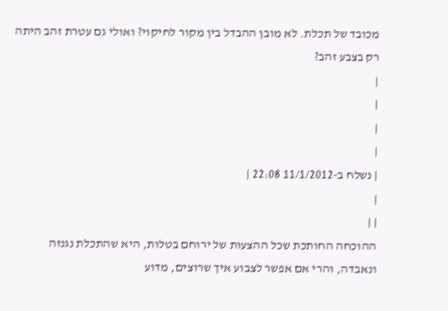מכובד של תכלת. לא מובן ההבדל בין מקור לחיקוי? ואולי גם עטרת זהב היתה רק בצבע זהב?
|
|
|
|
| נשלח ב-11/1/2012 22:08 |
|
| |
ההוכחה החותכת שכל ההצעות של ירוחם בטלות, היא שהתכלת נגנזה ונאבדה, והרי אם אפשר לצבוע איך שרוצים, מדוע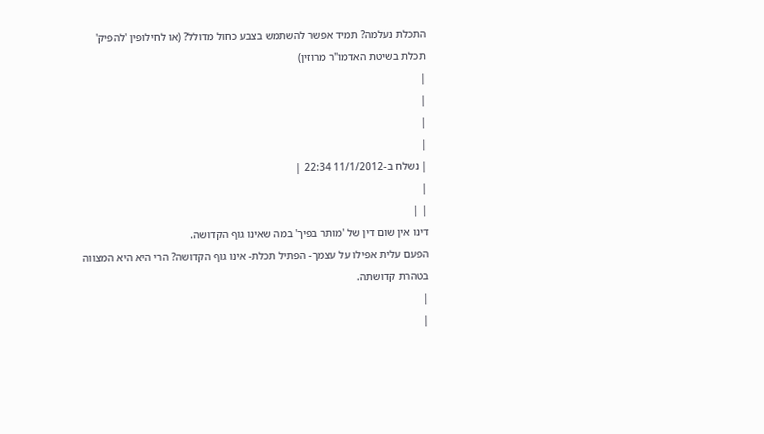התכלת נעלמה? תמיד אפשר להשתמש בצבע כחול מדולל? (או לחילופין 'להפיק' תכלת בשיטת האדמו"ר מרוזין)
|
|
|
|
| נשלח ב-11/1/2012 22:34 |
|
| |
דינו אין שום דין של 'מותר בפיך' במה שאינו גוף הקדושה.
הפעם עלית אפילו על עצמך- הפתיל תכלת- אינו גוף הקדושה? הרי היא היא המצווה בטהרת קדושתה.
|
|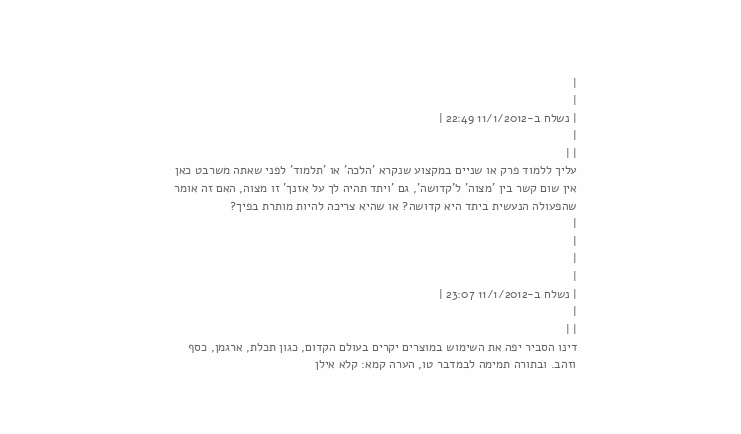|
|
| נשלח ב-11/1/2012 22:49 |
|
| |
עליך ללמוד פרק או שניים במקצוע שנקרא 'הלכה' או 'תלמוד' לפני שאתה משרבט כאן אין שום קשר בין 'מצוה' ל'קדושה', גם 'ויתד תהיה לך על אזנך' זו מצוה, האם זה אומר שהפעולה הנעשית ביתד היא קדושה? או שהיא צריכה להיות מותרת בפיך?
|
|
|
|
| נשלח ב-11/1/2012 23:07 |
|
| |
דינו הסביר יפה את השימוש במוצרים יקרים בעולם הקדום, כגון תכלת, ארגמן, כסף וזהב. ובתורה תמימה לבמדבר טו, הערה קמא: קלא אילן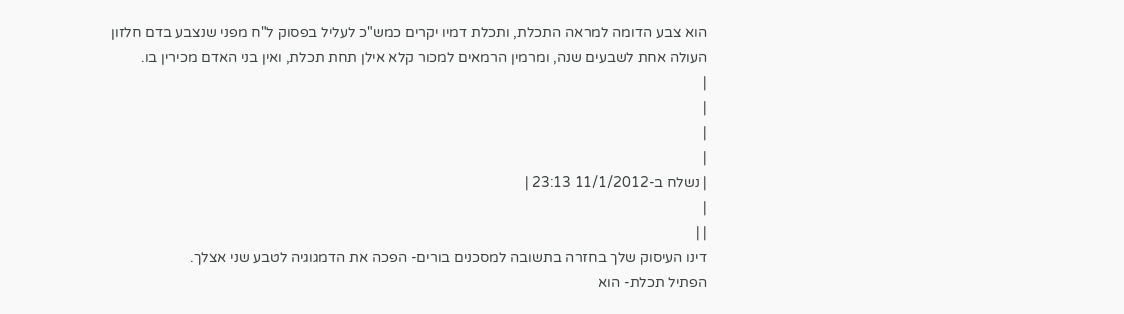הוא צבע הדומה למראה התכלת, ותכלת דמיו יקרים כמש"כ לעליל בפסוק ל"ח מפני שנצבע בדם חלזון העולה אחת לשבעים שנה, ומרמין הרמאים למכור קלא אילן תחת תכלת, ואין בני האדם מכירין בו.
|
|
|
|
| נשלח ב-11/1/2012 23:13 |
|
| |
דינו העיסוק שלך בחזרה בתשובה למסכנים בורים- הפכה את הדמגוגיה לטבע שני אצלך.
הפתיל תכלת- הוא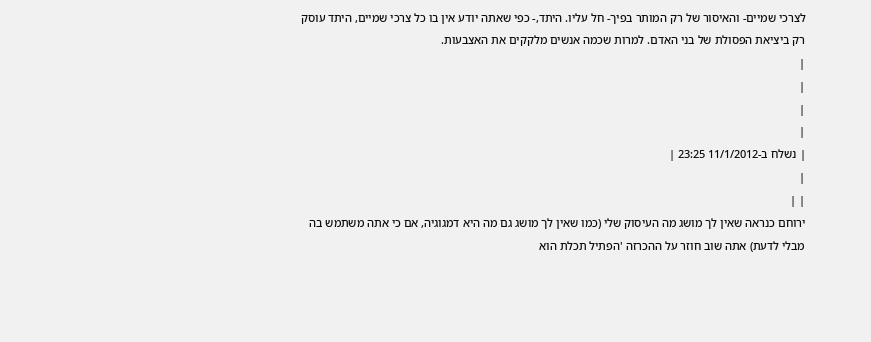לצרכי שמיים- והאיסור של רק המותר בפיך- חל עליו. היתד,- כפי שאתה יודע אין בו כל צרכי שמיים, היתד עוסק רק ביציאת הפסולת של בני האדם. למרות שכמה אנשים מלקקים את האצבעות.
|
|
|
|
| נשלח ב-11/1/2012 23:25 |
|
| |
ירוחם כנראה שאין לך מושג מה העיסוק שלי (כמו שאין לך מושג גם מה היא דמגוגיה, אם כי אתה משתמש בה מבלי לדעת) אתה שוב חוזר על ההכרזה 'הפתיל תכלת הוא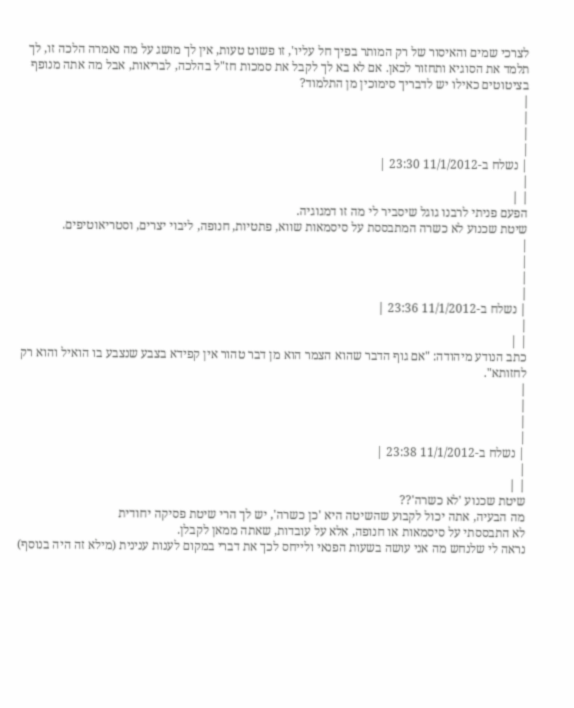לצרכי שמים והאיסור של רק המותר בפיך חל עליו', זו פשוט טעות, אין לך מושג על מה נאמרה הלכה זו, לך תלמד את הסוגיא ותחזור לכאן. אם לא בא לך לקבל את סמכות חז"ל בהלכה, לבריאות, אבל מה אתה מנופף בציטוטים כאילו יש לדבריך סימוכין מן התלמוד?
|
|
|
|
| נשלח ב-11/1/2012 23:30 |
|
| |
הפעם פניתי לרבנו גוגל שיסביר לי מה זו דמגוגיה.
שיטת שכנוע לא כשרה המתבססת על סיסמאות שווא, פתטיות, חנופה, ליבוי יצרים, וסטריאוטיפים.
|
|
|
|
| נשלח ב-11/1/2012 23:36 |
|
| |
כתב הנודע מיהודה: "אם גוף הדבר שהוא הצמר הוא מן דבר טהור אין קפידא בצבע שנצבע בו הואיל והוא רק לחזותא".
|
|
|
|
| נשלח ב-11/1/2012 23:38 |
|
| |
שיטת שכנוע 'לא כשרה'??
מה הבעיה, אתה יכול לקבוע שהשיטה היא 'כן כשרה', יש לך הרי שיטת פסיקה יחודית
לא התבססתי על סיסמאות או חנופה, אלא על עובדות, שאתה ממאן לקבלן.
נראה לי שלנחש מה אני עושה בשעות הפנאי ולייחס לכך את דברי במקום לענות ענינית (מילא זה היה בנוסף)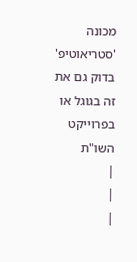מכונה 'סטריאוטיפ' בדוק גם את זה בגוגל או בפרוייקט השו"ת
|
|
|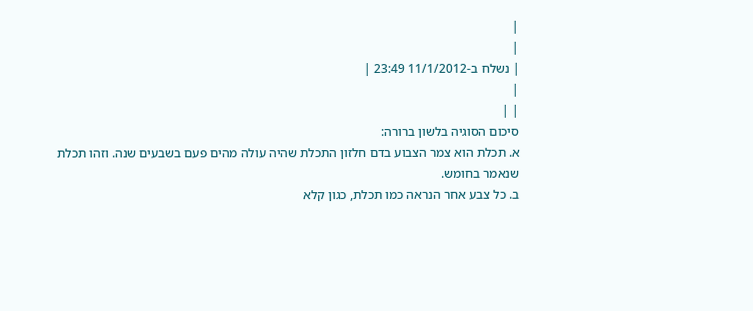|
|
| נשלח ב-11/1/2012 23:49 |
|
| |
סיכום הסוגיה בלשון ברורה:
א. תכלת הוא צמר הצבוע בדם חלזון התכלת שהיה עולה מהים פעם בשבעים שנה. וזהו תכלת שנאמר בחומש.
ב. כל צבע אחר הנראה כמו תכלת, כגון קלא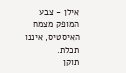אילן - צבע המופק מצמח האיסטיס, איננו תכלת.
תוקן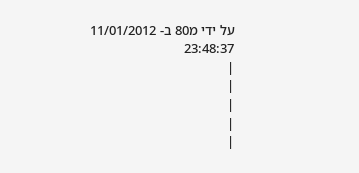על ידי מ80 ב- 11/01/2012 23:48:37
|
|
|
|
|